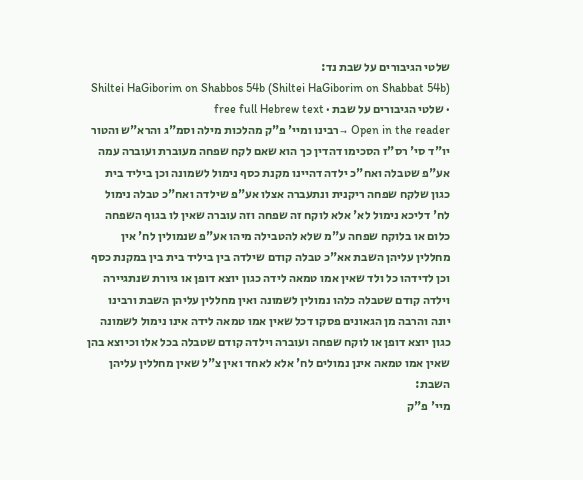שלטי הגיבורים על שבת נד:
Shiltei HaGiborim on Shabbos 54b (Shiltei HaGiborim on Shabbat 54b) · שלטי הגיבורים על שבת · free full Hebrew text
Open in the reader →רבינו ומיי' פ"ק מהלכות מילה וסמ"ג והרא"ש והטור יו"ד סי' רס"ז הסכימו דהדין כך הוא שאם לקח שפחה מעוברת ועוברה עמה אע"פ שטבלה ואח"כ ילדה דהיינו מקנת כסף נימול לשמונה וכן ביליד בית כגון שלקח שפחה ריקנית ונתעברה אצלו אע"פ שילדה ואח"כ טבלה נימול לח' דליכא נימול לא' אלא לוקח זה שפחה וזה עוברה שאין לו בגוף השפחה כלום או בלוקח שפחה ע"מ שלא להטבילה מיהו אע"פ שנמולין לח' אין מחללין עליהן השבת אא"כ טבלה קודם שילדה בין ביליד בית בין במקנת כסף וכן לדידהו כל ולד שאין אמו טמאה לידה כגון יוצא דופן או גיורת שנתגיירה וילדה קודם שטבלה כלהו נמולין לשמונה ואין מחללין עליהן השבת ורבינו יונה והרבה מן הגאונים פסקו דכל שאין אמו טמאה לידה אינו נימול לשמונה כגון יוצא דופן או לוקח שפחה ועוברה וילדה קודם שטבלה בכל אלו וכיוצא בהן שאין אמו טמאה אינן נמולים לח' אלא לאחד ואין צ"ל שאין מחללין עליהן השבת:
מיי' פ"ק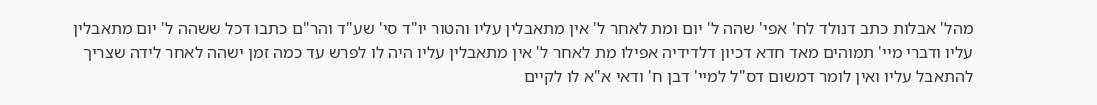מהל' אבלות כתב דנולד לח' אפי' שהה ל' יום ומת לאחר ל' אין מתאבלין עליו והטור יו"ד סי' שע"ד והר"ם כתבו דכל ששהה ל' יום מתאבלין עליו ודברי מיי' תמוהים מאד חדא דכיון דלדידיה אפילו מת לאחר ל' אין מתאבלין עליו היה לו לפרש עד כמה זמן ישהה לאחר לידה שצריך להתאבל עליו ואין לומר דמשום דס"ל למיי' דבן ח' ודאי א"א לו לקיים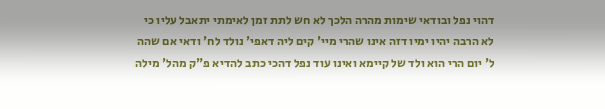דהוי נפל ובודאי שימות מהרה הלכך לא חש לתת זמן לאימתי יתאבל עליו כי לא הרבה יהיו ימיו דזה אינו שהרי מיי' קים ליה דאפי' נולד לח' ודאי אם שהה ל' יום הרי הוא ולד של קיימא ואינו עוד נפל דהכי כתב להדיא פ"ק מהל' מילה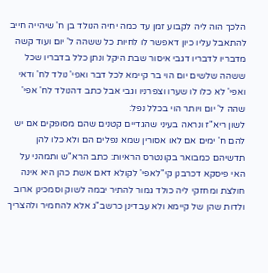הלכך הוה ליה לקבוע זמן עד כמה יחיה הנולד בן ח' שיהייה חייב להתאבל עליו כיון דאפשר לו לחיות כל ששהה ל' יום ועוד קשה מדבריו לדבריו דגבי איסור שבת היקל ונתן כלל בדבריו שכל ששהה שלשים יום הוי בר קיימא לכל דבר ואפי' נולד לח' ודאי ואפי' לא כלו לו שערו וצפרניו וגבי אבל כתב דהנולד לח' אפי' שהה ל' יום ויותר הוי בכלל נפל:
לשון ריא"ז ונראה בעיני שהגדיים קטנים שהם מסופקים אם יש להם ח' ימים אם לאו אסורין שמא נפלים הם ולא כלו להן תדשיהם כמבואר בקונטרס הראיות: כתב הרא"ש ותמהני על האי פיסקא דכרבנן קי"לאפי' לקולא דאם אשת כהן היא אינה חולצת ומחזקי ליה כולד גמור להתיר יבמה לשוק וסמכינן ארוב ולדות שהן של קיימא ולא עבדינן כרשב"ג אלא להחמיר ולהצריך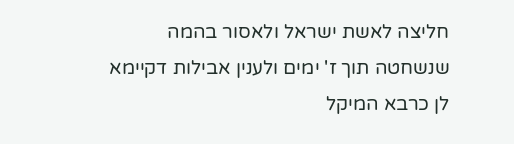חליצה לאשת ישראל ולאסור בהמה שנשחטה תוך ז' ימים ולענין אבילות דקיימא לן כרבא המיקל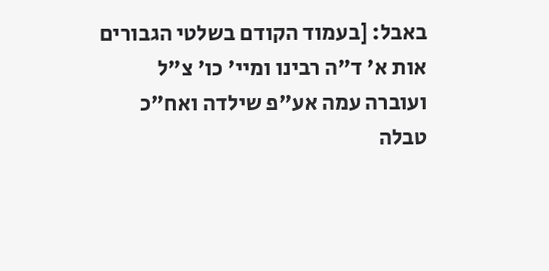באבל: [בעמוד הקודם בשלטי הגבורים אות א' ד"ה רבינו ומיי' כו' צ"ל ועוברה עמה אע"פ שילדה ואח"כ טבלה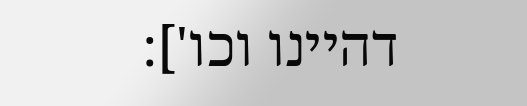דהיינו וכו']: